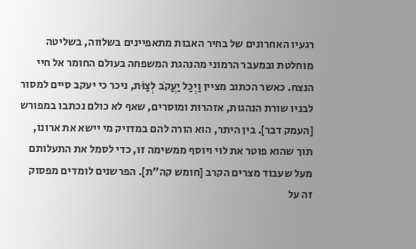רגעיו האחרונים של בחיר האבות מתאפיינים בשלווה, בשליטה מוחלטת ובמעבר הרמוני מהנהגת המשפחה בעולם החומר אל חיי הנצח. כאשר הכתוב מציין וַיְכַל יַעֲקֹב לְצַוֺּת, ניכר כי יעקב סיים למסור לבניו שורת הנהגות, אזהרות ומוסרים, שאף לא כולם נכתבו במפורש [העמק דבר]. בין היתר, הוא הורה להם במדויק מי יישא את ארונו, תוך שהוא פוטר את לוי ויוסף ממשימה זו, כדי לסמל את התעלותם מעל שעבוד מצרים הקרב [חומש קה"ת]. הפרשנים לומדים מפסוק זה על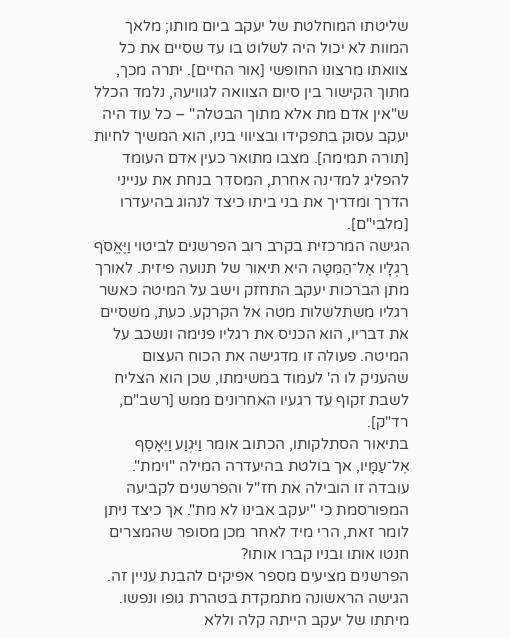שליטתו המוחלטת של יעקב ביום מותו; מלאך המוות לא יכול היה לשלוט בו עד שסיים את כל צוואתו מרצונו החופשי [אור החיים]. יתרה מכך, מתוך הקישור בין סיום הצוואה לגוויעה, נלמד הכלל ש"אין אדם מת אלא מתוך הבטלה" – כל עוד היה יעקב עסוק בתפקידו ובציווי בניו, הוא המשיך לחיות [תורה תמימה]. מצבו מתואר כעין אדם העומד להפליג למדינה אחרת, המסדר בנחת את ענייני הדרך ומדריך את בני ביתו כיצד לנהוג בהיעדרו [מלבי"ם].
הגישה המרכזית בקרב רוב הפרשנים לביטוי וַיֶּאֱסֹף רַגְלָיו אֶל־הַמִּטָּה היא תיאור של תנועה פיזית. לאורך מתן הברכות יעקב התחזק וישב על המיטה כאשר רגליו משתלשלות מטה אל הקרקע. כעת, משסיים את דבריו, הוא הכניס את רגליו פנימה ונשכב על המיטה. פעולה זו מדגישה את הכוח העצום שהעניק לו ה' לעמוד במשימתו, שכן הוא הצליח לשבת זקוף עד רגעיו האחרונים ממש [רשב"ם, רד"ק].
בתיאור הסתלקותו, הכתוב אומר וַיִּגְוַע וַיֵּאָסֶף אֶל־עַמָּיו, אך בולטת בהיעדרה המילה "וימת". עובדה זו הובילה את חז"ל והפרשנים לקביעה המפורסמת כי "יעקב אבינו לא מת". אך כיצד ניתן לומר זאת, הרי מיד לאחר מכן מסופר שהמצרים חנטו אותו ובניו קברו אותו?
הפרשנים מציעים מספר אפיקים להבנת עניין זה. הגישה הראשונה מתמקדת בטהרת גופו ונפשו. מיתתו של יעקב הייתה קלה וללא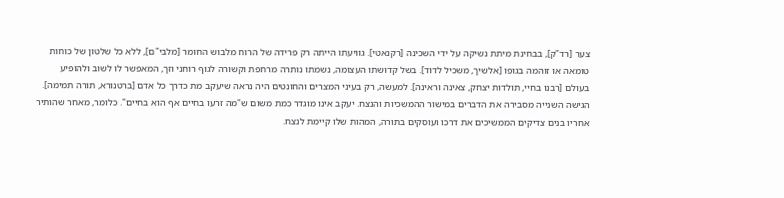צער [רד"ק], בבחינת מיתת נשיקה על ידי השכינה [רקנאטי]. גוויעתו הייתה רק פרידה של הרוח מלבוש החומר [מלבי"ם], ללא כל שלטון של כוחות טומאה או זוהמה בגופו [אלשיך, משכיל לדוד]. בשל קדושתו העצומה, נשמתו נותרה מרחפת וקשורה לגוף רוחני וזך, המאפשר לו לשוב ולהופיע בעולם [רבנו בחיי, תולדות יצחק, צאינה וראינה]. למעשה, רק בעיני המצרים והחונטים היה נראה שיעקב מת כדרך כל אדם [ברטנורא, תורה תמימה].
הגישה השנייה מסבירה את הדברים במישור ההמשכיות והנצח. יעקב אינו מוגדר כמת משום ש"מה זרעו בחיים אף הוא בחיים". כלומר, מאחר שהותיר אחריו בנים צדיקים הממשיכים את דרכו ועוסקים בתורה, המהות שלו קיימת לנצח.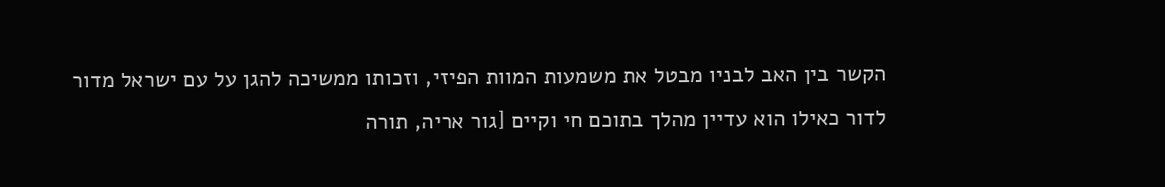הקשר בין האב לבניו מבטל את משמעות המוות הפיזי, וזכותו ממשיכה להגן על עם ישראל מדור לדור כאילו הוא עדיין מהלך בתוכם חי וקיים [גור אריה, תורה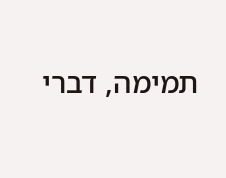תמימה, דברי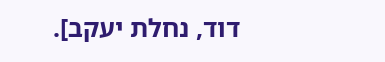דוד, נחלת יעקב].